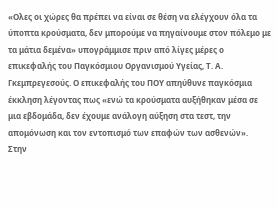«Ολες οι χώρες θα πρέπει να είναι σε θέση να ελέγχουν όλα τα ύποπτα κρούσματα, δεν μπορούμε να πηγαίνουμε στον πόλεμο με τα μάτια δεμένα» υπογράμμισε πριν από λίγες μέρες ο επικεφαλής του Παγκόσμιου Οργανισμού Υγείας, Τ. Α. Γκεμπρεγεσούς. Ο επικεφαλής του ΠΟΥ απηύθυνε παγκόσμια έκκληση λέγοντας πως «ενώ τα κρούσματα αυξήθηκαν μέσα σε μια εβδομάδα, δεν έχουμε ανάλογη αύξηση στα τεστ, την απομόνωση και τον εντοπισμό των επαφών των ασθενών».
Στην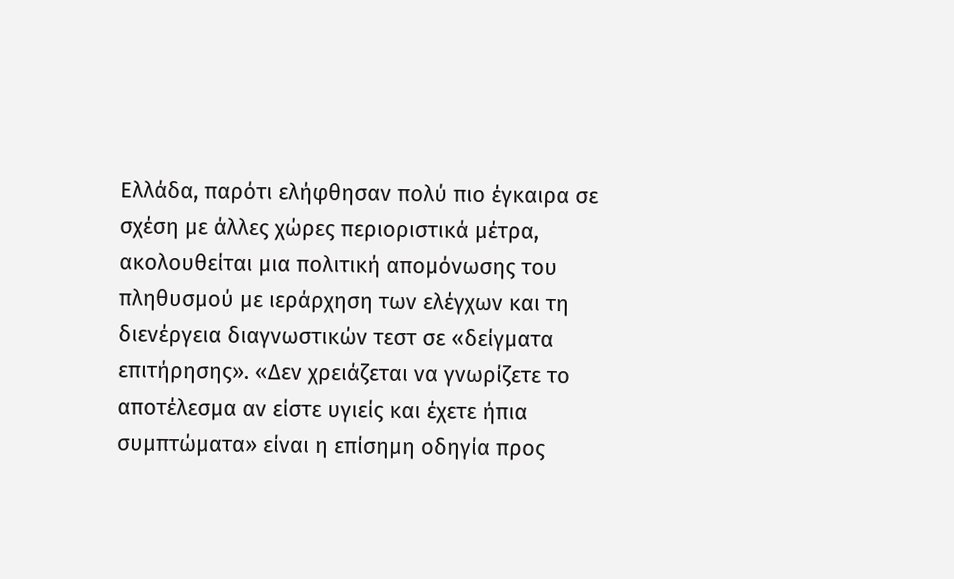Ελλάδα, παρότι ελήφθησαν πολύ πιο έγκαιρα σε σχέση με άλλες χώρες περιοριστικά μέτρα, ακολουθείται μια πολιτική απομόνωσης του πληθυσμού με ιεράρχηση των ελέγχων και τη διενέργεια διαγνωστικών τεστ σε «δείγματα επιτήρησης». «Δεν χρειάζεται να γνωρίζετε το αποτέλεσμα αν είστε υγιείς και έχετε ήπια συμπτώματα» είναι η επίσημη οδηγία προς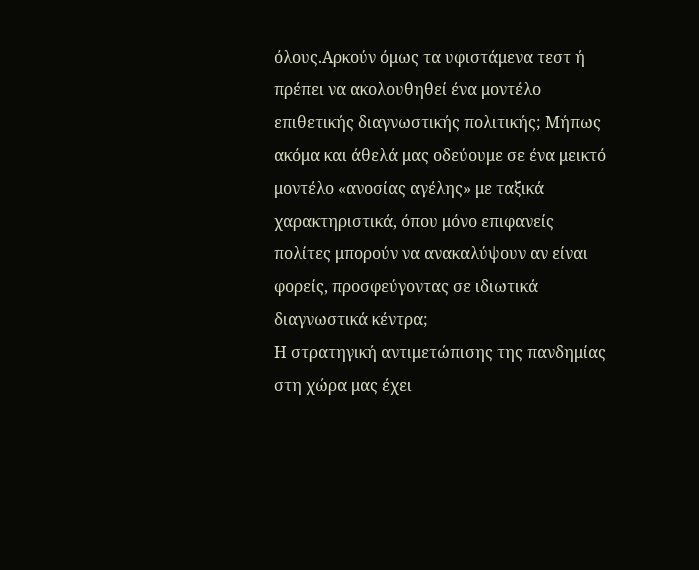όλους.Αρκούν όμως τα υφιστάμενα τεστ ή πρέπει να ακολουθηθεί ένα μοντέλο επιθετικής διαγνωστικής πολιτικής; Μήπως ακόμα και άθελά μας οδεύουμε σε ένα μεικτό μοντέλο «ανοσίας αγέλης» με ταξικά χαρακτηριστικά, όπου μόνο επιφανείς πολίτες μπορούν να ανακαλύψουν αν είναι φορείς, προσφεύγοντας σε ιδιωτικά διαγνωστικά κέντρα;
Η στρατηγική αντιμετώπισης της πανδημίας στη χώρα μας έχει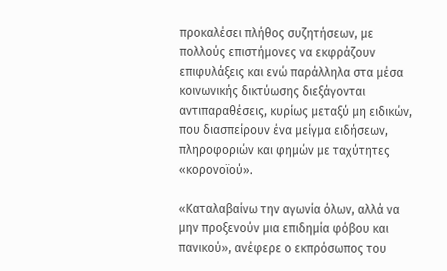προκαλέσει πλήθος συζητήσεων, με πολλούς επιστήμονες να εκφράζουν επιφυλάξεις και ενώ παράλληλα στα μέσα κοινωνικής δικτύωσης διεξάγονται αντιπαραθέσεις, κυρίως μεταξύ μη ειδικών, που διασπείρουν ένα μείγμα ειδήσεων, πληροφοριών και φημών με ταχύτητες «κορονοϊού».

«Καταλαβαίνω την αγωνία όλων, αλλά να μην προξενούν μια επιδημία φόβου και πανικού», ανέφερε ο εκπρόσωπος του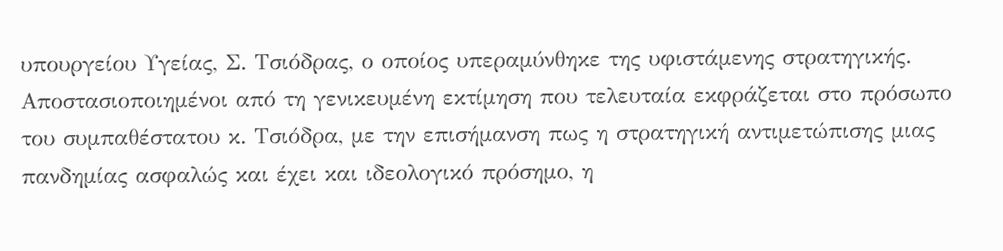υπουργείου Υγείας, Σ. Τσιόδρας, ο οποίος υπεραμύνθηκε της υφιστάμενης στρατηγικής.
Αποστασιοποιημένοι από τη γενικευμένη εκτίμηση που τελευταία εκφράζεται στο πρόσωπο του συμπαθέστατου κ. Τσιόδρα, με την επισήμανση πως η στρατηγική αντιμετώπισης μιας πανδημίας ασφαλώς και έχει και ιδεολογικό πρόσημο, η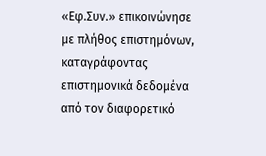«Εφ.Συν.» επικοινώνησε με πλήθος επιστημόνων, καταγράφοντας επιστημονικά δεδομένα από τον διαφορετικό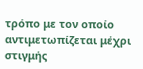τρόπο με τον οποίο αντιμετωπίζεται μέχρι στιγμής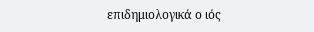επιδημιολογικά ο ιός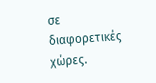σε διαφορετικές χώρες.